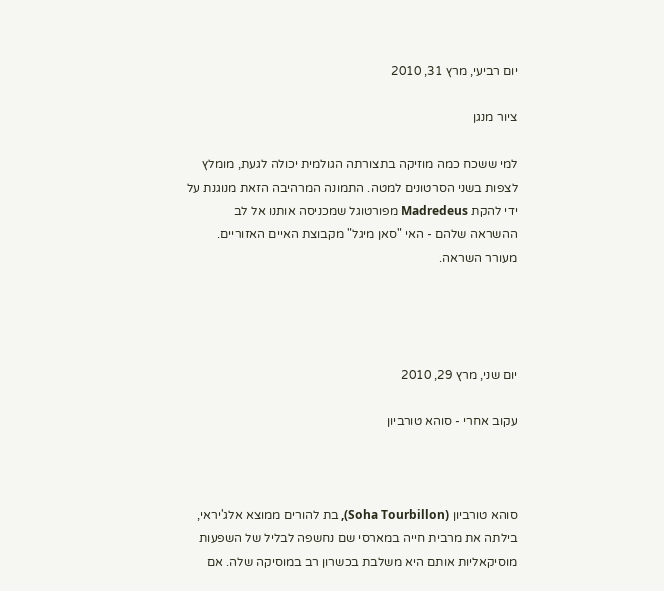יום רביעי, מרץ 31, 2010

ציור מנגן

למי ששכח כמה מוזיקה בתצורתה הגולמית יכולה לגעת, מומלץ לצפות בשני הסרטונים למטה. התמונה המרהיבה הזאת מנוגנת על ידי להקת Madredeus מפורטוגל שמכניסה אותנו אל לב ההשראה שלהם - האי "סאן מיגל" מקבוצת האיים האזוריים.
מעורר השראה.




יום שני, מרץ 29, 2010

עקוב אחרי - סוהא טורביון



סוהא טורביון (Soha Tourbillon), בת להורים ממוצא אלג'יראי, בילתה את מרבית חייה במארסי שם נחשפה לבליל של השפעות מוסיקאליות אותם היא משלבת בכשרון רב במוסיקה שלה. אם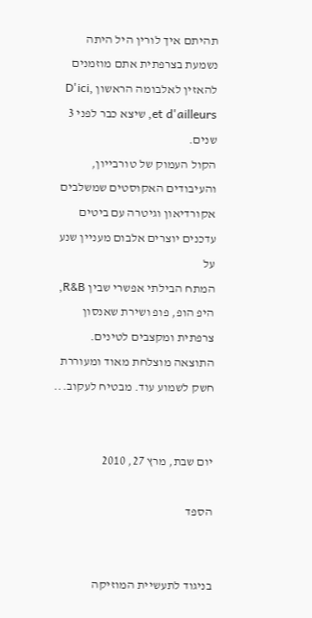תהיתם איך לורין היל היתה נשמעת בצרפתית אתם מוזמנים להאזין לאלבומה הראשון ,D'ici et d'ailleurs, שיצא כבר לפני 3 שנים.
הקול העמוק של טורבייון, והעיבודים האקוסטים שמשלבים אקורדיאון וגיטרה עם ביטים עדכנים יוצרים אלבום מעניין שנע על
המתח הבילתי אפשרי שבין R&B, היפ הופ, פופ ושירת שאנסון צרפתית ומקצבים לטינים.
התוצאה מוצלחת מאוד ומעוררת חשק לשמוע עוד. מבטיח לעקוב...


יום שבת, מרץ 27, 2010

הספד


בניגוד לתעשיית המוזיקה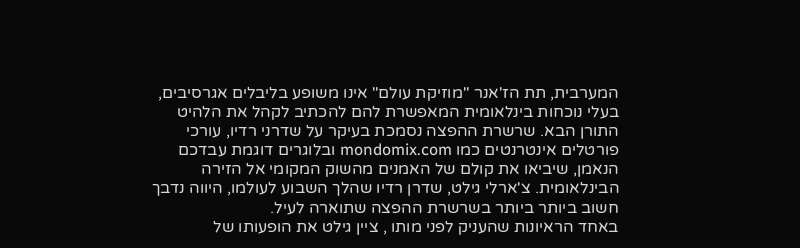המערבית, תת הז'אנר "מוזיקת עולם" אינו משופע בליבלים אגרסיבים, בעלי נוכחות בינלאומית המאפשרת להם להכתיב לקהל את הלהיט התורן הבא. שרשרת ההפצה נסמכת בעיקר על שדרני רדיו, עורכי פורטלים אינטרנטים כמו mondomix.com ובלוגרים דוגמת עבדכם הנאמן, שיביאו את קולם של האמנים מהשוק המקומי אל הזירה הבינלאומית. צ'ארלי גילט, שדרן רדיו שהלך השבוע לעולמו, היווה נדבך חשוב ביותר ביותר בשרשרת ההפצה שתוארה לעיל.
באחד הראיונות שהעניק לפני מותו , ציין גילט את הופעותו של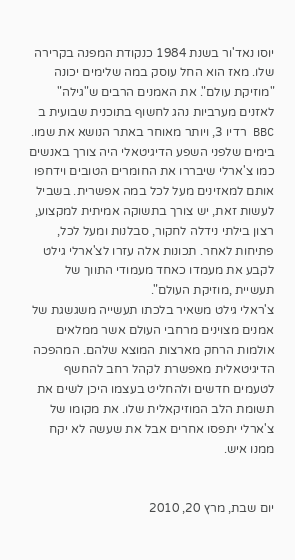יוסו נאד'ור בשנת 1984 כנקודת המפנה בקרירה שלו. מאז הוא החל עוסק במה שלימים יכונה "מוזיקת עולם". את האמנים הרבים ש"גילה" לאזנים מערביות נהג לחשוף בתוכנית שבועית ב BBC רדיו 3, ויותר מאוחר באתר הנושא את שמו. בימים שלפני השפע הדיגיטאלי היה צורך באנשים כמו צ'ארלי שיבררו את החומרים הטובים וידחפו אותם למאזינים מעל לכל במה אפשרית. בשביל לעשות זאת, יש צורך בתשוקה אמיתית למקצוע, רצון בילתי נידלה לחקור, סבלנות ומעל לכל, פתיחות לאחר. תכונות אלה עזרו לצ'ארלי גילט לקבע את מעמדו כאחד מעמודי התווך של תעשיית ,מוזיקת העולם".
צ'ראלי גילט משאיר בלכתו תעשייה משגשגת של אמנים מצוינים מרחבי העולם אשר ממלאים אולמות הרחק מארצות המוצא שלהם. המהפכה הדיגיטאלית מאפשרת לקהל רחב להחשף לטעמים חדשים ולהחליט בעצמו היכן לשים את תשומת הלב המוזיקאלית שלו. את מקומו של צ'ארלי יתפסו אחרים אבל את שעשה לא יקח ממנו איש.


יום שבת, מרץ 20, 2010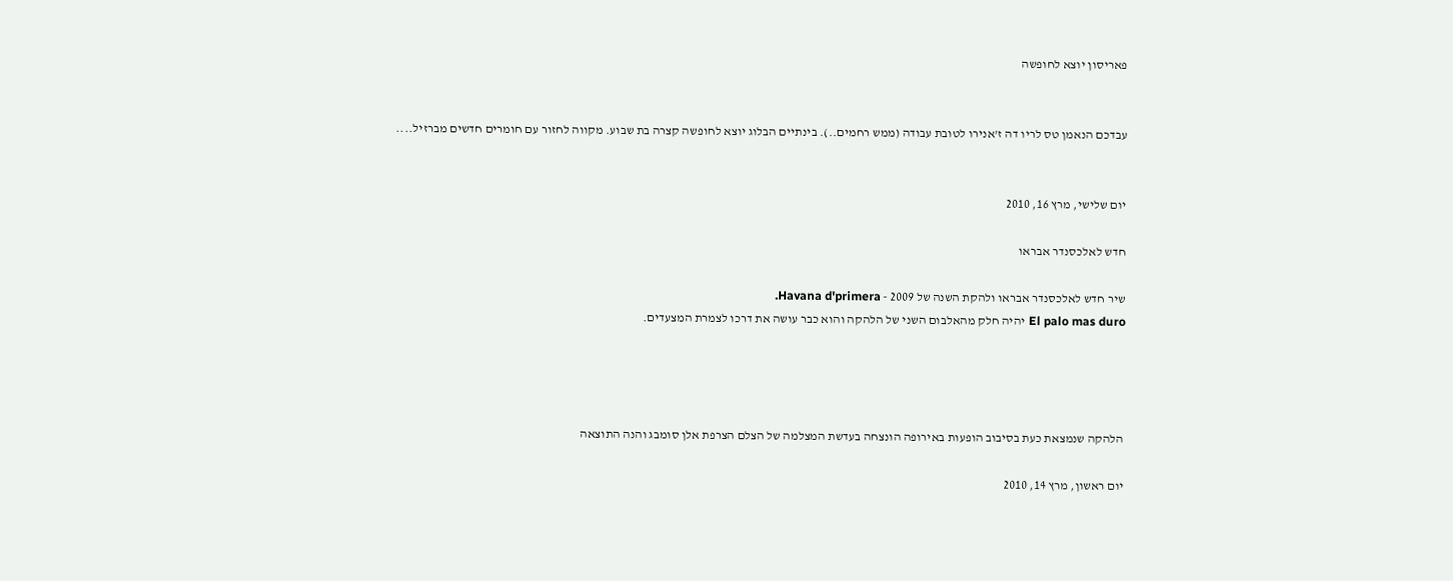פאריסון יוצא לחופשה


עבדכם הנאמן טס לריו דה ז'אנירו לטובת עבודה (ממש רחמים..). בינתיים הבלוג יוצא לחופשה קצרה בת שבוע. מקווה לחזור עם חומרים חדשים מברזיל....


יום שלישי, מרץ 16, 2010

חדש לאלכסנדר אבראו

שיר חדש לאלכסנדר אבראו ולהקת השנה של 2009 - Havana d'primera.
El palo mas duro יהיה חלק מהאלבום השני של הלהקה והוא כבר עושה את דרכו לצמרת המצעדים.




הלהקה שנמצאת כעת בסיבוב הופעות באירופה הונצחה בעדשת המצלמה של הצלם הצרפת אלן סומבג והנה התוצאה

יום ראשון, מרץ 14, 2010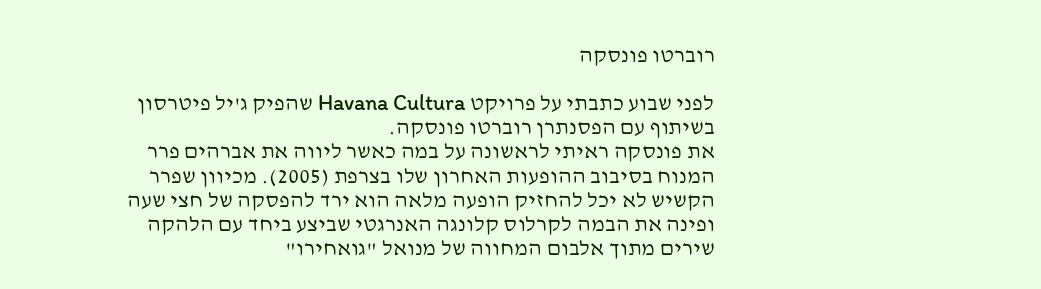רוברטו פונסקה

לפני שבוע כתבתי על פרויקט Havana Cultura שהפיק ג'יל פיטרסון בשיתוף עם הפסנתרן רוברטו פונסקה.
את פונסקה ראיתי לראשונה על במה כאשר ליווה את אברהים פרר המנוח בסיבוב ההופעות האחרון שלו בצרפת (2005). מכיוון שפרר הקשיש לא יכל להחזיק הופעה מלאה הוא ירד להפסקה של חצי שעה ופינה את הבמה לקרלוס קלונגה האנרגטי שביצע ביחד עם הלהקה שירים מתוך אלבום המחווה של מנואל "גואחירו"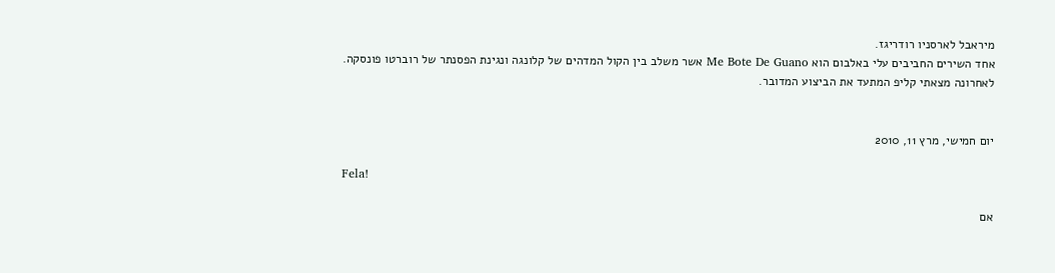מיראבל לארסניו רודריגז.
אחד השירים החביבים עלי באלבום הוא Me Bote De Guano אשר משלב בין הקול המדהים של קלונגה ונגינת הפסנתר של רוברטו פונסקה.
לאחרונה מצאתי קליפ המתעד את הביצוע המדובר.


יום חמישי, מרץ 11, 2010

Fela!

אם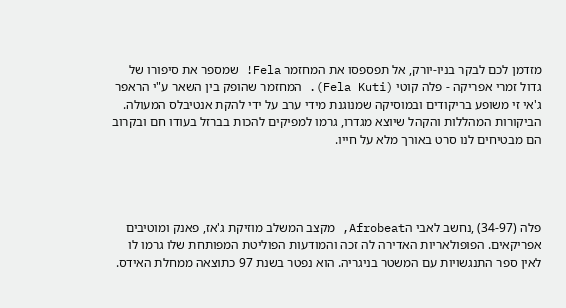מזדמן לכם לבקר בניו-יורק, אל תפספסו את המחזמר Fela! שמספר את סיפורו של גדול זמרי אפריקה - פלה קוטי (Fela Kuti). המחזמר שהופק בין השאר ע"י הראפר ג'אי זי משופע בריקודים ובמוסיקה שמנוגנת מידי ערב על ידי להקת אנטיבלס המעולה. הביקורות המהללות והקהל שיוצא מגדרו, גרמו למפיקים להכות בברזל בעודו חם ובקרוב הם מבטיחים לנו סרט באורך מלא על חייו.




פלה (34-97) ,נחשב לאבי הAfrobeat, מקצב המשלב מוזיקת ג'אז, פאנק ומוטיבים אפריקאים. הפופולאריות האדירה לה זכה והמודעות הפוליטת המפותחת שלו גרמו לו לאין ספר התנגשויות עם המשטר בניגריה. הוא נפטר בשנת 97 כתוצאה ממחלת האידס.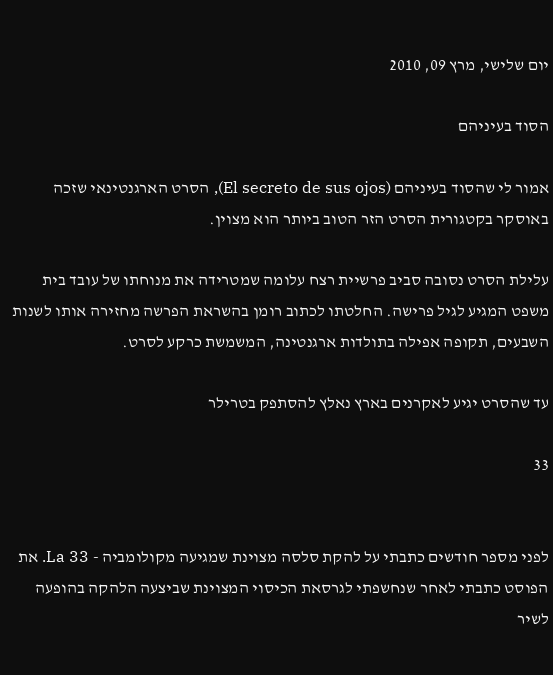יום שלישי, מרץ 09, 2010

הסוד בעיניהם

אמור לי שהסוד בעיניהם (El secreto de sus ojos), הסרט הארגנטינאי שזכה באוסקר בקטגורית הסרט הזר הטוב ביותר הוא מצוין.

עלילת הסרט נסובה סביב פרשיית רצח עלומה שמטרידה את מנוחתו של עובד בית משפט המגיע לגיל פרישה. החלטתו לכתוב רומן בהשראת הפרשה מחזירה אותו לשנות השבעים, תקופה אפילה בתולדות ארגנטינה, המשמשת כרקע לסרט.

עד שהסרט יגיע לאקרנים בארץ נאלץ להסתפק בטרילר

33


לפני מספר חודשים כתבתי על להקת סלסה מצוינת שמגיעה מקולומביה - La 33. את הפוסט כתבתי לאחר שנחשפתי לגרסאת הכיסוי המצוינת שביצעה הלהקה בהופעה לשיר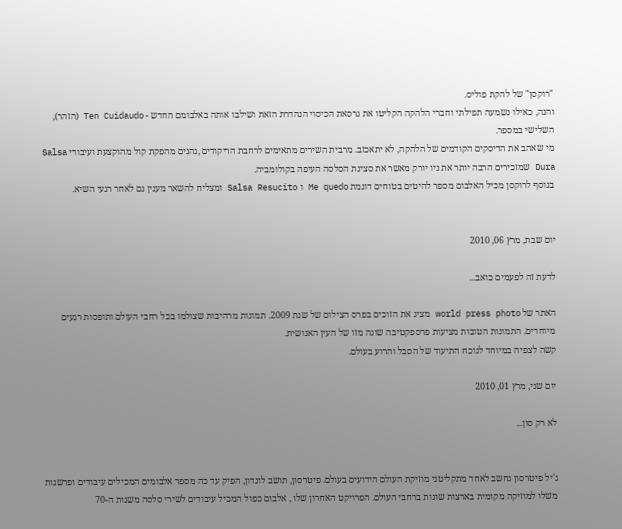"רוקסן" של להקת פוליס.
והנה, כאילו נשמעה תפילתי וחברי הלהקה הקליטו את גרסאת הכיסוי הנהדרת הזאת ושילבו אותה באלבומם החדש - Ten Cuidaudo (הזהר), השלישי במספר.
מי שאהב את הדיסקים הקודמים של הלהקה, לא יתאכזב. מרבית השירים מתאימים לרחבת הריקודים ,נהנים מהפקת קול מהוקצעת ועיבודי Salsa Dura שמזכירים הרבה יותר את ניו יורק מאשר את סצינת הסלסה העיפה בקולומביה.
בנוסף לרוקסן מכיל האלבום מספר להיטים בטוחים דוגמת Me quedo ו Salsa Resucito ומצליח להשאר מענין גם לאחר רגעי השיא.


יום שבת, מרץ 06, 2010

לדעת זה לפעמים כואב...

האתר של world press photo מציג את הזוכים בפרס הצילום של שנת 2009. תמונות מרהיבות שצולמו בכל רחבי העולם ותופסות רגעים מיוחדים. התמונות הטובות מציעות פרספקטיבה שונה מזו של העין האנושית.
קשה לצפיה במיוחד לנוכח התיעוד של הסבל והרוע בעולם.

יום שני, מרץ 01, 2010

לא רק סון...


ג'יל פיטרסון נחשב לאחד מתקליטני מוזיקת העולם הידועים בעולם. פיטרסון, תושב לונדון, הפיק עד כה מספר אלבומים המכילים עיבודים ופרשנות משלו למוזיקה מקומית בארצות שונות ברחבי העולם. הפרויקט האחרון שלו , אלבום כפול המכיל עיבודים לשירי סלסה משנות ה-70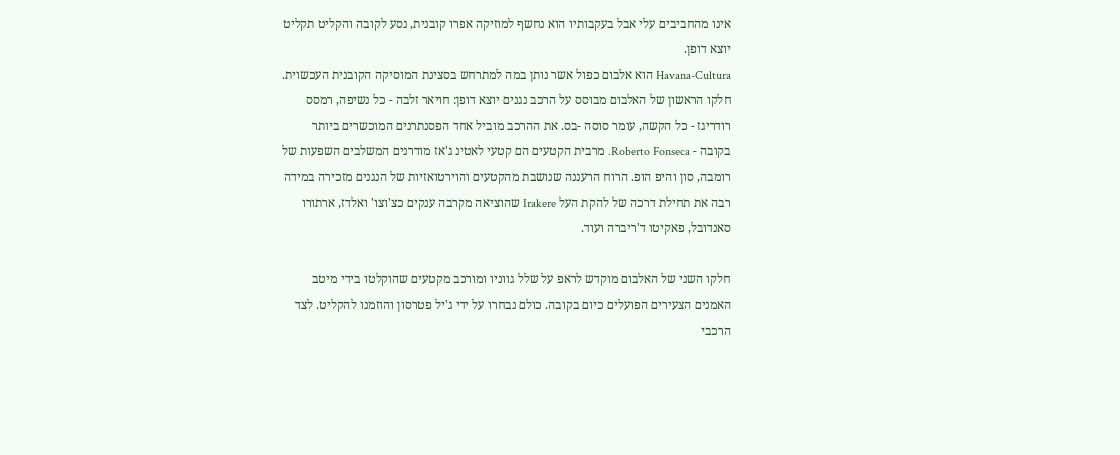אינו מהחביבים עלי אבל בעקבותיו הוא נחשף למוזיקה אפרו קובנית, נסע לקובה והקליט תקליט יוצא דופן.
Havana-Cultura הוא אלבום כפול אשר נותן במה למתרחש בסצינת המוסיקה הקובנית העכשוית.
חלקו הראשון של האלבום מבוסס על הרכב נגנים יוצא דופן: חויאר זלבה - כל נשיפה, רמסס רודריגז - כל הקשה, עומר סוסה -בס. את ההרכב מוביל אחד הפסנתרנים המוכשרים ביותר בקובה - Roberto Fonseca. מרבית הקטעים הם קטעי לאטינ ג'אז מודרנים המשלבים השפעות של רומבה, סון והיפ הופ. הרוח הרעננה שנושבת מהקטעים והוירטואזיות של הנגנים מזכירה במידה רבה את תחילת דרכה של להקת העל Irakere שהוציאה מקרבה ענקים כצ'וצו' ואלדז, ארתורו סאנדובל, פאקיטו ד'ריברה ועוד.

חלקו השני של האלבום מוקדש לראפ על שלל גווניו ומורכב מקטעים שהוקלטו בידי מיטב האמנים הצעירים הפועלים כיום בקובה. כולם נבחרו על ידי ג'יל פטרסון והוזמנו להקליט. לצד הרכבי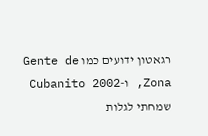רגאטון ידועים כמו Gente de Zona, ו-Cubanito 2002 שמחתי לגלות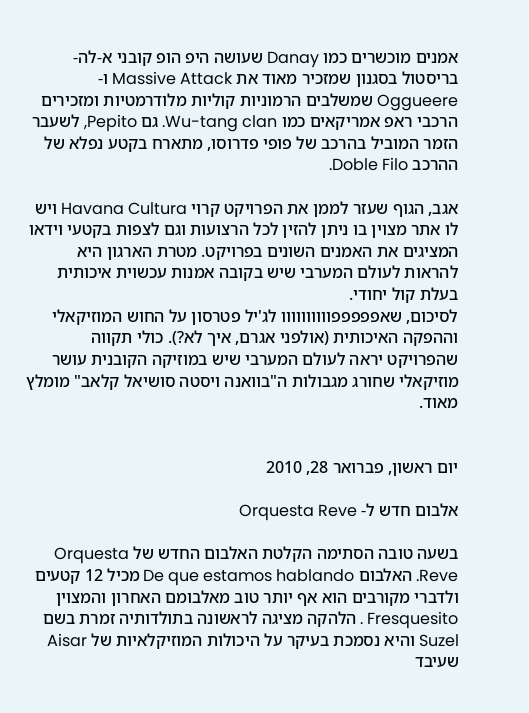אמנים מוכשרים כמו Danay שעושה היפ הופ קובני א-לה-בריסטול בסגנון שמזכיר מאוד את Massive Attack ו- Oggueere שמשלבים הרמוניות קוליות מלודרמטיות ומזכירים הרכבי ראפ אמריקאים כמו Wu-tang clan. גם Pepito, לשעבר הזמר המוביל בהרכב של פופי פדרוסו, מתארח בקטע נפלא של ההרכב Doble Filo.

אגב, הגוף שעזר לממן את הפרויקט קרוי Havana Cultura ויש לו אתר מצוין בו ניתן להזין לכל הרצועות וגם לצפות בקטעי וידאו המציגים את האמנים השונים בפרויקט. מטרת הארגון היא להראות לעולם המערבי שיש בקובה אמנות עכשוית איכותית בעלת קול יחודי.
לסיכום, שאפפפפפוווווווווו לג'יל פטרסון על החוש המוזיקאלי וההפקה האיכותית (אולפני אגרם, איך לא?). כולי תקווה שהפרויקט יראה לעולם המערבי שיש במוזיקה הקובנית עושר מוזיקאלי שחורג מגבולות ה"בוואנה ויסטה סושיאל קלאב" מומלץ מאוד.


יום ראשון, פברואר 28, 2010

אלבום חדש ל- Orquesta Reve

בשעה טובה הסתימה הקלטת האלבום החדש של Orquesta Reve. האלבום De que estamos hablando מכיל 12 קטעים ולדברי מקורבים הוא אף יותר טוב מאלבומם האחרון והמצוין Fresquesito . הלהקה מציגה לראשונה בתולדותיה זמרת בשם Suzel והיא נסמכת בעיקר על היכולות המוזיקלאיות של Aisar שעיבד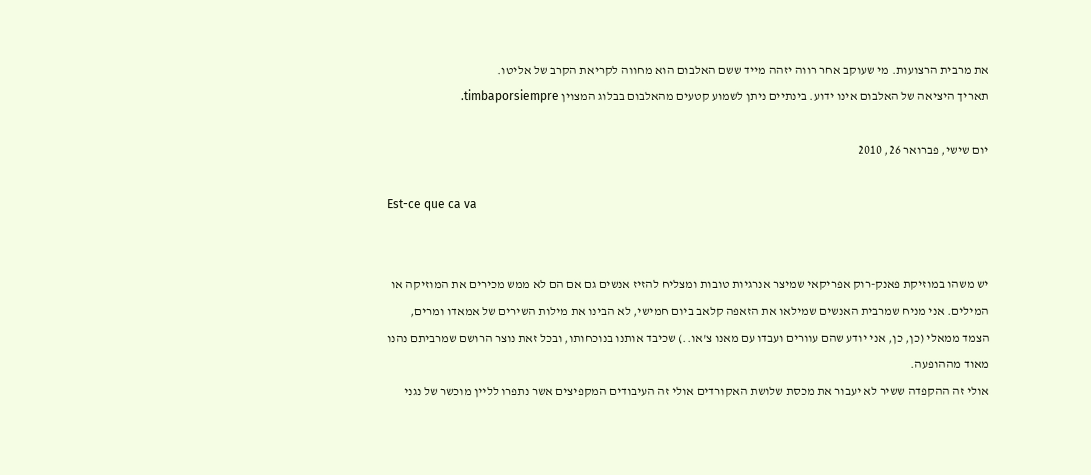את מרבית הרצועות. מי שעוקב אחר רווה יזהה מייד ששם האלבום הוא מחווה לקריאת הקרב של אליטו.
תאריך היציאה של האלבום אינו ידוע. בינתיים ניתן לשמוע קטעים מהאלבום בבלוג המצוין timbaporsiempre.

יום שישי, פברואר 26, 2010

Est-ce que ca va


יש משהו במוזיקת פאנק-רוק אפריקאי שמיצר אנרגיות טובות ומצליח להזיז אנשים גם אם הם לא ממש מכירים את המוזיקה או המילים. אני מניח שמרבית האנשים שמילאו את הזאפה קלאב ביום חמישי, לא הבינו את מילות השירים של אמאדו ומרים, הצמד ממאלי (כן, כן, אני יודע שהם עוורים ועבדו עם מאנו צ'או..) שכיבד אותנו בנוכחותו, ובכל זאת נוצר הרושם שמרביתם נהנו מאוד מההופעה.
אולי זה ההקפדה ששיר לא יעבור את מכסת שלושת האקורדים אולי זה העיבודים המקפיצים אשר נתפרו לליין מוכשר של נגני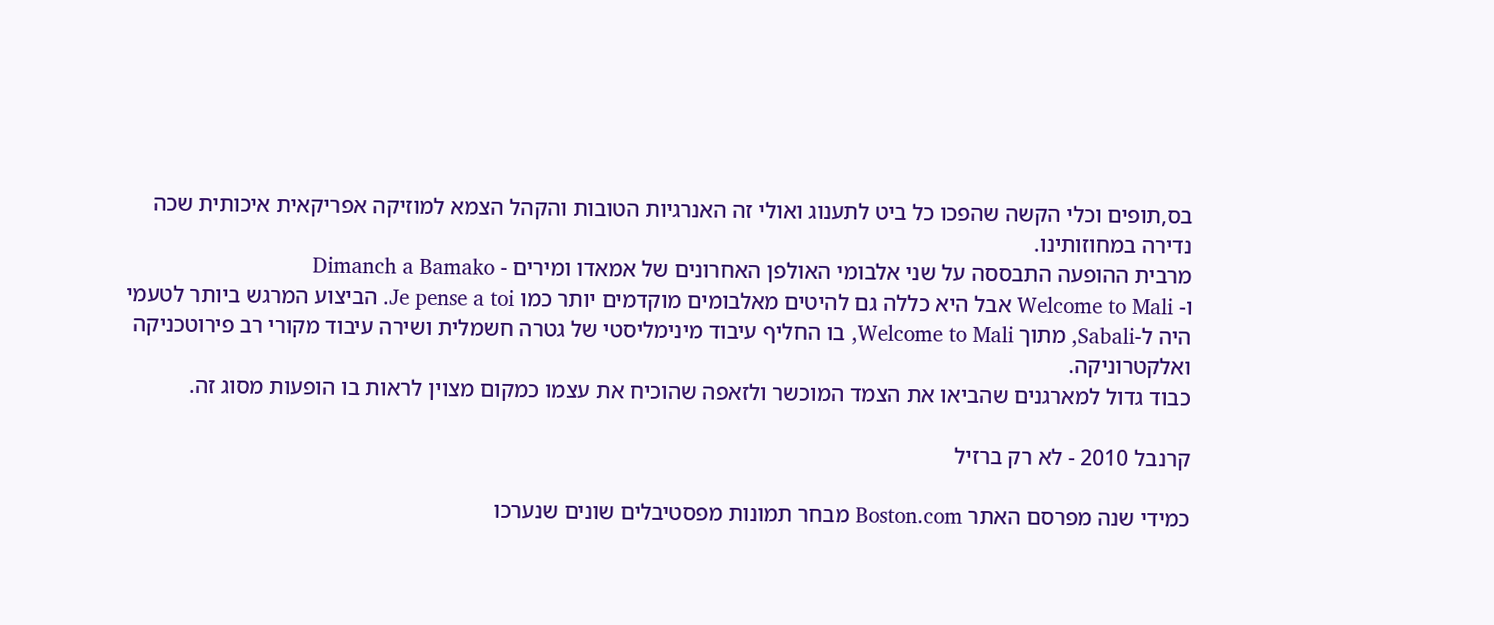בס,תופים וכלי הקשה שהפכו כל ביט לתענוג ואולי זה האנרגיות הטובות והקהל הצמא למוזיקה אפריקאית איכותית שכה נדירה במחוזותינו.
מרבית ההופעה התבססה על שני אלבומי האולפן האחרונים של אמאדו ומירים - Dimanch a Bamako
ו- Welcome to Mali אבל היא כללה גם להיטים מאלבומים מוקדמים יותר כמו Je pense a toi. הביצוע המרגש ביותר לטעמי היה ל-Sabali, מתוך Welcome to Mali, בו החליף עיבוד מינימליסטי של גטרה חשמלית ושירה עיבוד מקורי רב פירוטכניקה ואלקטרוניקה.
כבוד גדול למארגנים שהביאו את הצמד המוכשר ולזאפה שהוכיח את עצמו כמקום מצוין לראות בו הופעות מסוג זה.

קרנבל 2010 - לא רק ברזיל

כמידי שנה מפרסם האתר Boston.com מבחר תמונות מפסטיבלים שונים שנערכו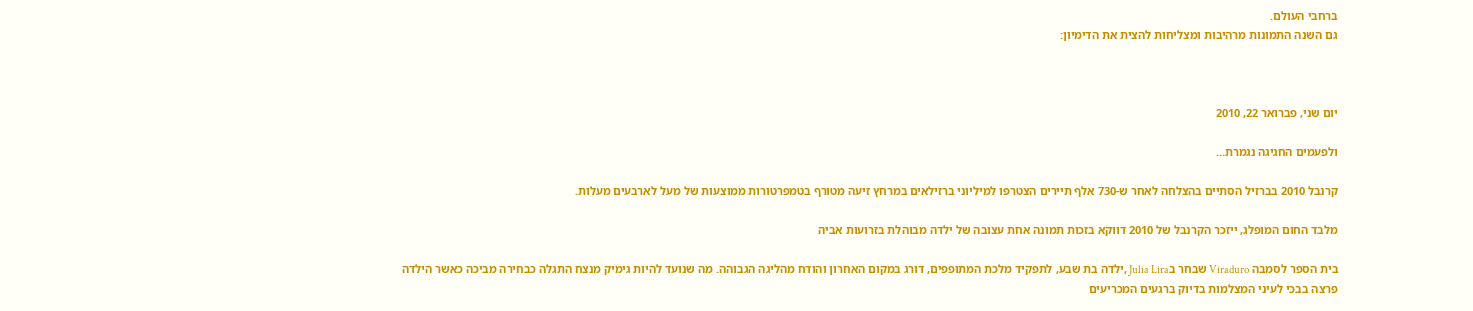ברחבי העולם.
גם השנה התמונות מרהיבות ומצליחות להצית את הדימיון:



יום שני, פברואר 22, 2010

ולפעמים החגיגה נגמרת...

קרנבל 2010 בברזיל הסתיים בהצלחה לאחר ש-730 אלף תיירים הצטרפו למיליוני ברזילאים במרחץ זיעה מטורף בטמפרטורות ממוצעות של מעל לארבעים מעלות.

מלבד החום המופלג, ייזכר הקרנבל של 2010 דווקא בזכות תמונה אחת עצובה של ילדה מבוהלת בזרועות אביה

בית הספר לסמבה Viraduro שבחר בJulia Lira ,ילדה בת שבע, לתפקיד מלכת המתופפים, דורג במקום האחרון והודח מהליגה הגבוהה. מה שנועד להיות גימיק מנצח התגלה כבחירה מביכה כאשר הילדה פרצה בבכי לעיני המצלמות בדיוק ברגעים המכריעים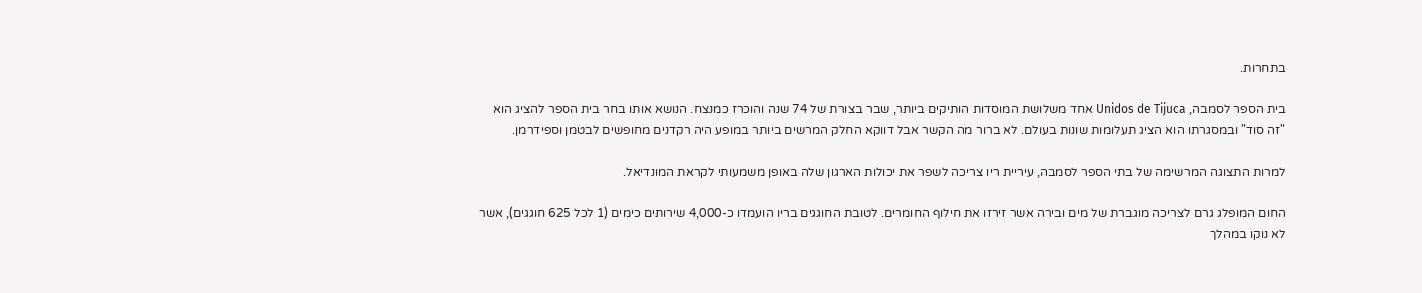בתחרות.

בית הספר לסמבה, Unidos de Tijuca אחד משלושת המוסדות הותיקים ביותר, שבר בצורת של 74 שנה והוכרז כמנצח. הנושא אותו בחר בית הספר להציג הוא "זה סוד" ובמסגרתו הוא הציג תעלומות שונות בעולם. לא ברור מה הקשר אבל דווקא החלק המרשים ביותר במופע היה רקדנים מחופשים לבטמן וספידרמן.

למרות התצוגה המרשימה של בתי הספר לסמבה, עיריית ריו צריכה לשפר את יכולות הארגון שלה באופן משמעותי לקראת המונדיאל.

החום המופלג גרם לצריכה מוגברת של מים ובירה אשר זירזו את חילוף החומרים. לטובת החוגגים בריו הועמדו כ-4,000 שירותים כימים (1 לכל 625 חוגגים), אשר לא נוקו במהלך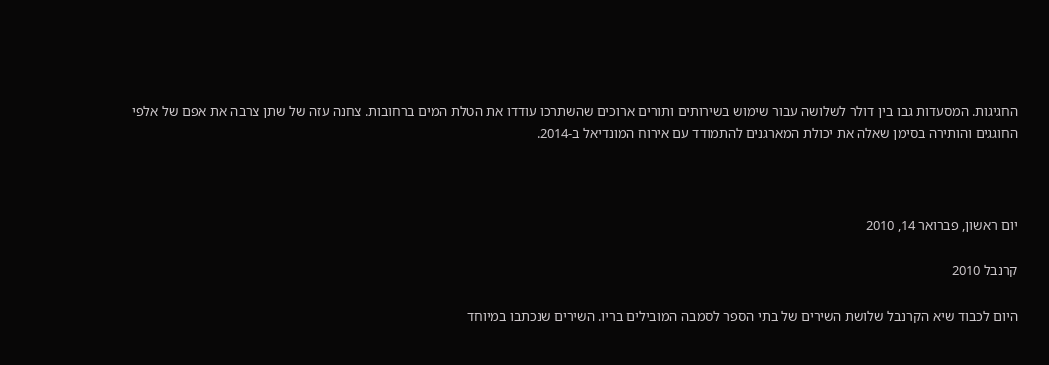החגיגות. המסעדות גבו בין דולר לשלושה עבור שימוש בשירותים ותורים ארוכים שהשתרכו עודדו את הטלת המים ברחובות. צחנה עזה של שתן צרבה את אפם של אלפי החוגגים והותירה בסימן שאלה את יכולת המארגנים להתמודד עם אירוח המונדיאל ב-2014.



יום ראשון, פברואר 14, 2010

קרנבל 2010

היום לכבוד שיא הקרנבל שלושת השירים של בתי הספר לסמבה המובילים בריו. השירים שנכתבו במיוחד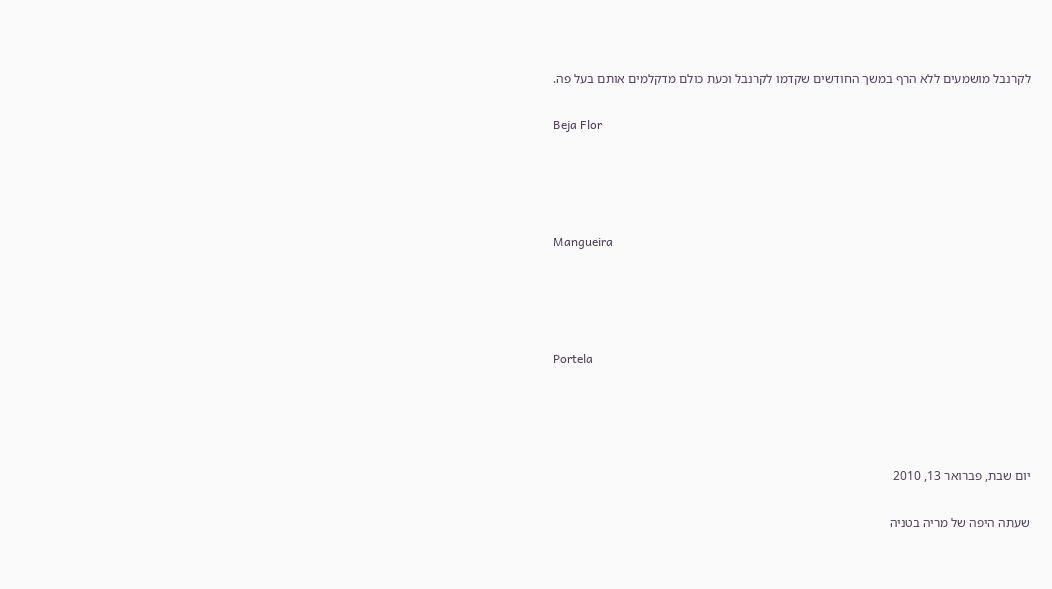לקרנבל מושמעים ללא הרף במשך החודשים שקדמו לקרנבל וכעת כולם מדקלמים אותם בעל פה.

Beja Flor




Mangueira




Portela




יום שבת, פברואר 13, 2010

שעתה היפה של מריה בטניה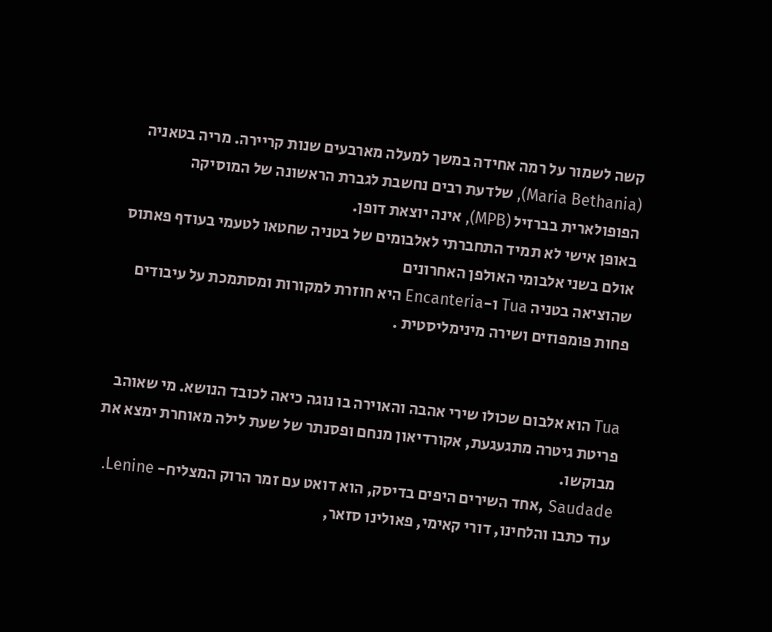קשה לשמור על רמה אחידה במשך למעלה מארבעים שנות קריירה. מריה בטאניה (Maria Bethania), שלדעת רבים נחשבת לגברת הראשונה של המוסיקה הפופולארית בברזיל (MPB), אינה יוצאת דופן.
באופן אישי לא תמיד התחברתי לאלבומים של בטניה שחטאו לטעמי בעודף פאתוס אולם בשני אלבומי האולפן האחרונים
שהוציאה בטניה Tua ו-Encanteria היא חוזרת למקורות ומסתמכת על עיבודים פחות פומפוזים ושירה מינימליסטית .


Tua הוא אלבום שכולו שירי אהבה והאוירה בו נוגה כיאה לכובד הנושא. מי שאוהב פריטת גיטרה מתגעגעת, אקורדיאון מנחם ופסנתר של שעת לילה מאוחרת ימצא את מבוקשו.
Saudade ,אחד השירים היפים בדיסק, הוא דואט עם זמר הרוק המצליח- Lenine. עוד כתבו והלחינו, דורי קאימי, פאולינו סזאר,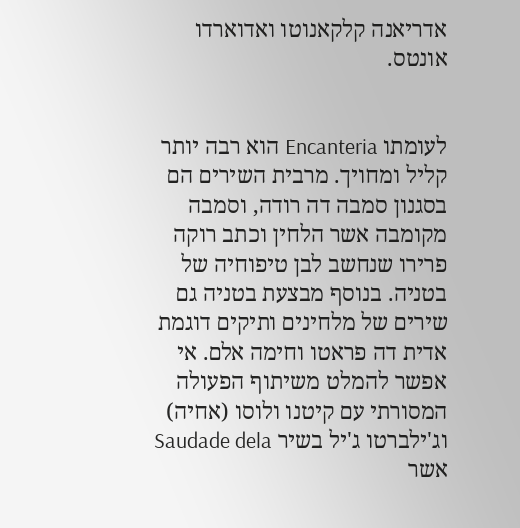אדריאנה קלקאנוטו ואדוארדו אונטס.


לעומתו Encanteria הוא רבה יותר קליל ומחויך. מרבית השירים הם בסגנון סמבה דה רודה, וסמבה מקומבה אשר הלחין וכתב רוקה פרירו שנחשב לבן טיפוחיה של בטניה. בנוסף מבצעת בטניה גם שירים של מלחינים ותיקים דוגמת אדית דה פראטו וחימה אלם. אי אפשר להמלט משיתוף הפעולה המסורתי עם קיטנו ולוסו (אחיה) וג'ילברטו ג'יל בשיר Saudade dela אשר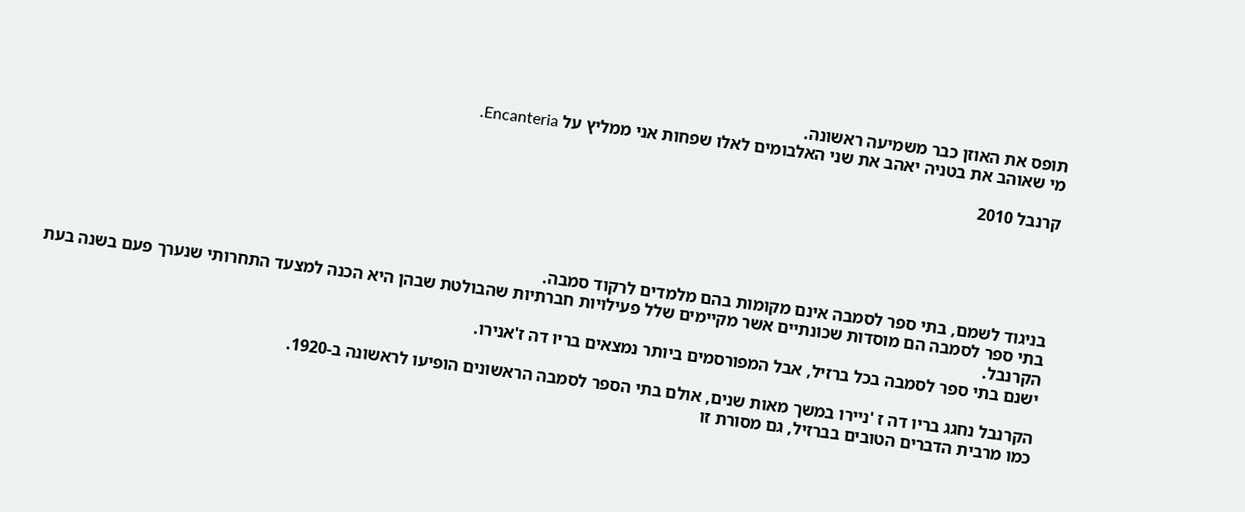תופס את האוזן כבר משמיעה ראשונה.
מי שאוהב את בטניה יאהב את שני האלבומים לאלו שפחות אני ממליץ על Encanteria.

קרנבל 2010





בניגוד לשמם, בתי ספר לסמבה אינם מקומות בהם מלמדים לרקוד סמבה.
בתי ספר לסמבה הם מוסדות שכונתיים אשר מקיימים שלל פעילויות חברתיות שהבולטת שבהן היא הכנה למצעד התחרותי שנערך פעם בשנה בעת הקרנבל.
ישנם בתי ספר לסמבה בכל ברזיל, אבל המפורסמים ביותר נמצאים בריו דה ז'אנירו.

הקרנבל נחגג בריו דה ז 'ניירו במשך מאות שנים, אולם בתי הספר לסמבה הראשונים הופיעו לראשונה ב-1920.
כמו מרבית הדברים הטובים בברזיל, גם מסורת זו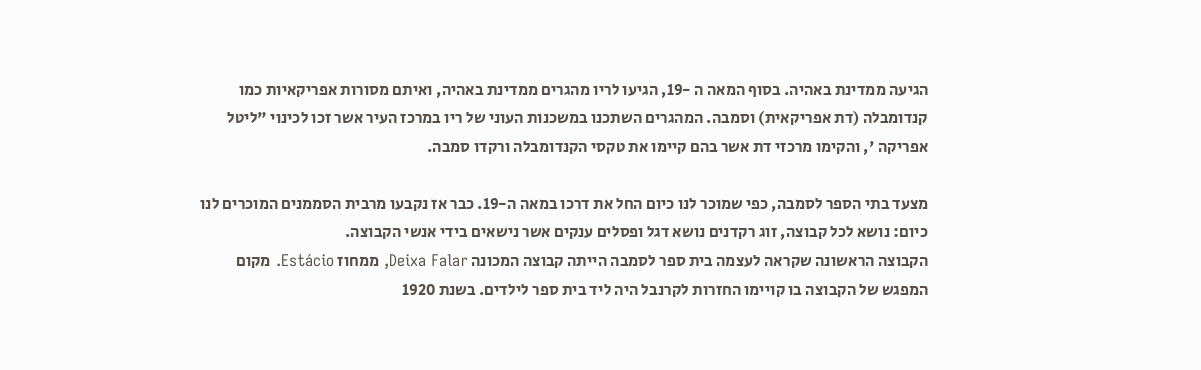הגיעה ממדינת באהיה. בסוף המאה ה -19, הגיעו לריו מהגרים ממדינת באהיה, ואיתם מסורות אפריקאיות כמו קנדומבלה (דת אפריקאית) וסמבה. המהגרים השתכנו במשכנות העוני של ריו במרכז העיר אשר זכו לכינוי "ליטל אפריקה ', והקימו מרכזי דת אשר בהם קיימו את טקסי הקנדומבלה ורקדו סמבה.

מצעד בתי הספר לסמבה, כפי שמוכר לנו כיום החל את דרכו במאה ה-19. כבר אז נקבעו מרבית הסממנים המוכרים לנו כיום: נושא לכל קבוצה, זוג רקדנים נושא דגל ופסלים ענקים אשר נישאים בידי אנשי הקבוצה.
הקבוצה הראשונה שקראה לעצמה בית ספר לסמבה הייתה קבוצה המכונה Deixa Falar, ממחוז Estácio. מקום המפגש של הקבוצה בו קויימו החזרות לקרנבל היה ליד בית ספר לילדים. בשנת 1920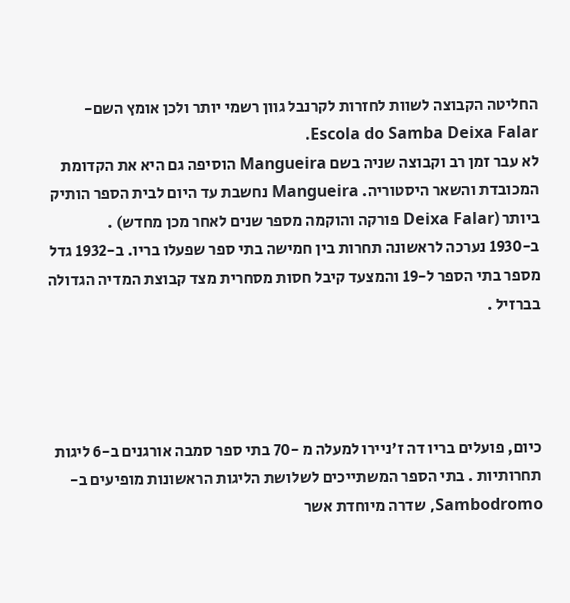החליטה הקבוצה לשוות לחזרות לקרנבל גוון רשמי יותר ולכן אומץ השם- Escola do Samba Deixa Falar.
לא עבר זמן רב וקבוצה שניה בשם Mangueira הוסיפה גם היא את הקדומת המכובדת והשאר היסטוריה. Mangueira נחשבת עד היום לבית הספר הותיק ביותר (Deixa Falar פורקה והוקמה מספר שנים לאחר מכן מחדש) .
ב-1930 נערכה לראשונה תחרות בין חמישה בתי ספר שפעלו בריו. ב-1932 גדל מספר בתי הספר ל-19 והמצעד קיבל חסות מסחרית מצד קבוצת המדיה הגדולה בברזיל .




כיום, פועלים בריו דה ז'ניירו למעלה מ -70 בתי ספר סמבה אורגנים ב-6 ליגות תחרותיות . בתי הספר המשתייכים לשלושת הליגות הראשונות מופיעים ב-Sambodromo, שדרה מיוחדת אשר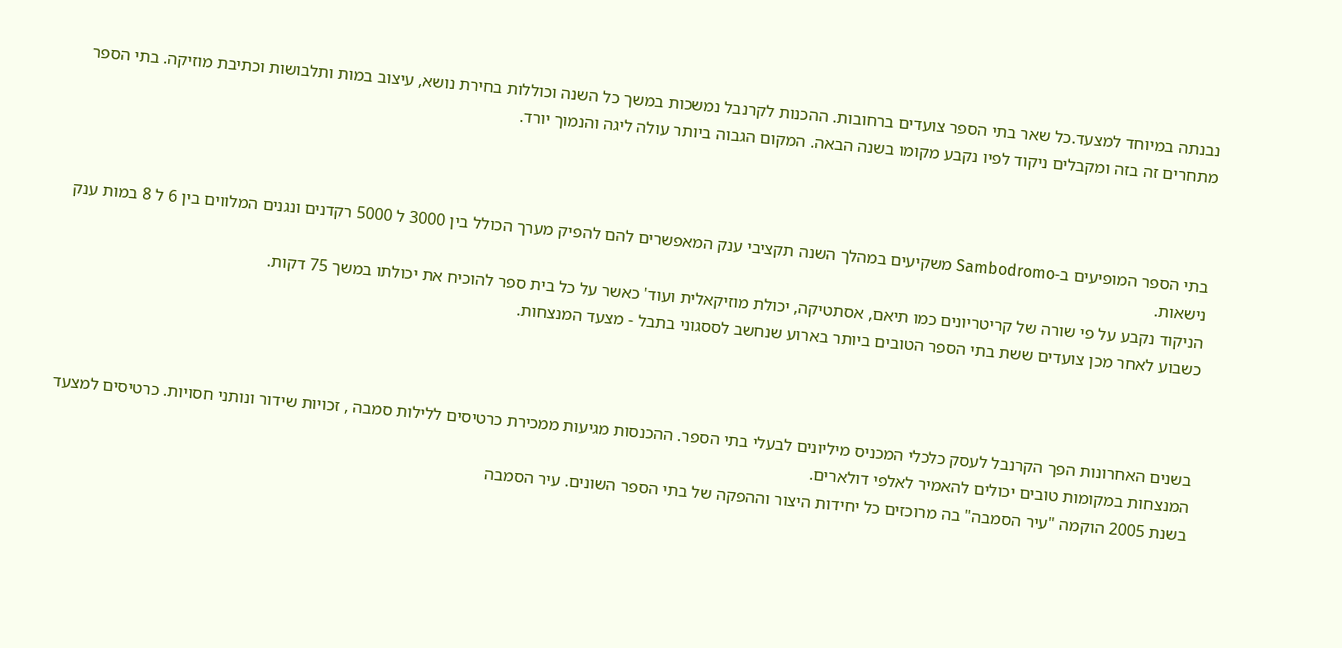נבנתה במיוחד למצעד.כל שאר בתי הספר צועדים ברחובות. ההכנות לקרנבל נמשכות במשך כל השנה וכוללות בחירת נושא, עיצוב במות ותלבושות וכתיבת מוזיקה. בתי הספר מתחרים זה בזה ומקבלים ניקוד לפיו נקבע מקומו בשנה הבאה. המקום הגבוה ביותר עולה ליגה והנמוך יורד.



בתי הספר המופיעים ב-Sambodromo משקיעים במהלך השנה תקציבי ענק המאפשרים להם להפיק מערך הכולל בין 3000 ל 5000 רקדנים ונגנים המלווים בין 6 ל 8 במות ענק נישאות.
הניקוד נקבע על פי שורה של קריטריונים כמו תיאם, אסתטיקה, יכולת מוזיקאלית ועוד' כאשר על כל בית ספר להוכיח את יכולתו במשך 75 דקות.
כשבוע לאחר מכן צועדים ששת בתי הספר הטובים ביותר בארוע שנחשב לססגוני בתבל - מצעד המנצחות.



בשנים האחרונות הפך הקרנבל לעסק כלכלי המכניס מיליונים לבעלי בתי הספר. ההכנסות מגיעות ממכירת כרטיסים ללילות סמבה , זכויות שידור ונותני חסויות. כרטיסים למצעד המנצחות במקומות טובים יכולים להאמיר לאלפי דולארים.
בשנת 2005 הוקמה "עיר הסמבה" בה מרוכזים כל יחידות היצור וההפקה של בתי הספר השונים. עיר הסמבה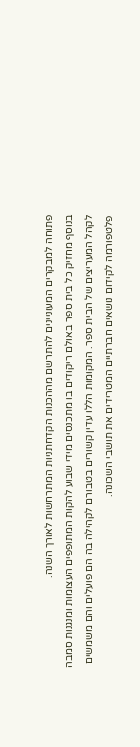פתוחה למבקרים המעוניינים להתרשם מההכנות הקדחתניות המתרחשות לאורך השנה.
בנוסף מחזיק כל בית ספר באולם ריקודים בו מתכנסים מידי שבוע להקות המתופפים העצומות ומנגנות סמבה לקהל המעריצים של הבית ספר. המקומות הללו עדין קשורים בטבורם לקהילה בה הם פועלים והם משמשים פלטפורמה לקידום נושאים חברתיים המטרידים את תושבי השכונה.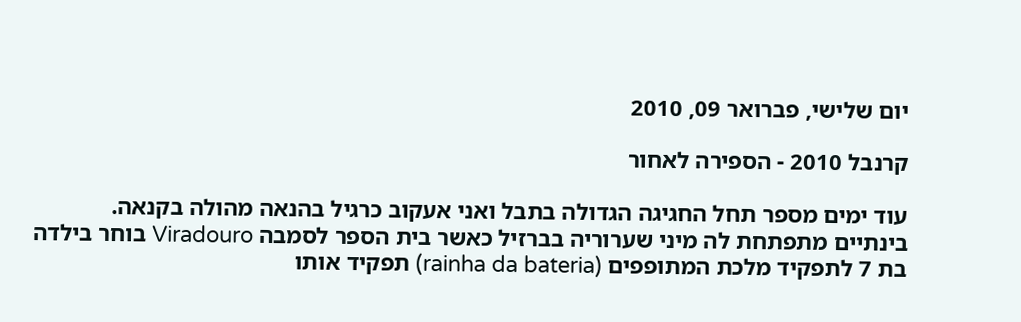יום שלישי, פברואר 09, 2010

קרנבל 2010 - הספירה לאחור

עוד ימים מספר תחל החגיגה הגדולה בתבל ואני אעקוב כרגיל בהנאה מהולה בקנאה.
בינתיים מתפתחת לה מיני שערוריה בברזיל כאשר בית הספר לסמבה Viradouro בוחר בילדה בת 7 לתפקיד מלכת המתופפים (rainha da bateria) תפקיד אותו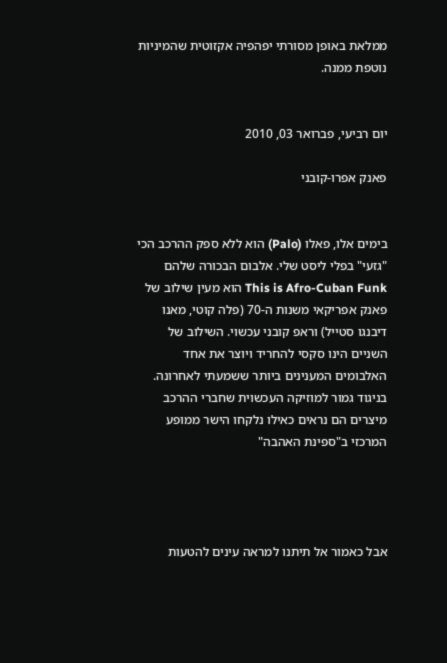ממלאת באופן מסורתי יפהפיה אקזוטית שהמיניות נוטפת ממנה.


יום רביעי, פברואר 03, 2010

פאנק אפרו-קובני


בימים אלו, פאלו (Palo) הוא ללא ספק ההרכב הכי "גזעי" בפלי ליסט שלי. אלבום הבכורה שלהם This is Afro-Cuban Funk הוא מעין שילוב של פאנק אפריקאי משנות ה-70 (פלה קוטי, מאנו דיבנגו סטייל) וראפ קובני עכשוי. השילוב של השניים הינו סקסי להחריד ויוצר את אחד האלבומים המענינים ביותר ששמעתי לאחרונה. בניגוד גמור למוזיקה העכשוית שחברי ההרכב מיצרים הם נראים כאילו נלקחו הישר ממופע המרכזי ב"ספינת האהבה"




אבל כאמור אל תיתנו למראה עינים להטעות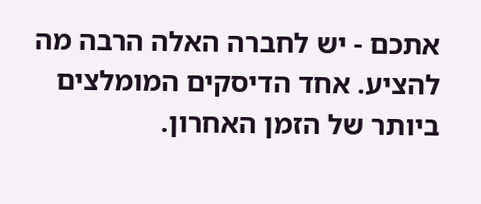אתכם - יש לחברה האלה הרבה מה להציע. אחד הדיסקים המומלצים ביותר של הזמן האחרון.